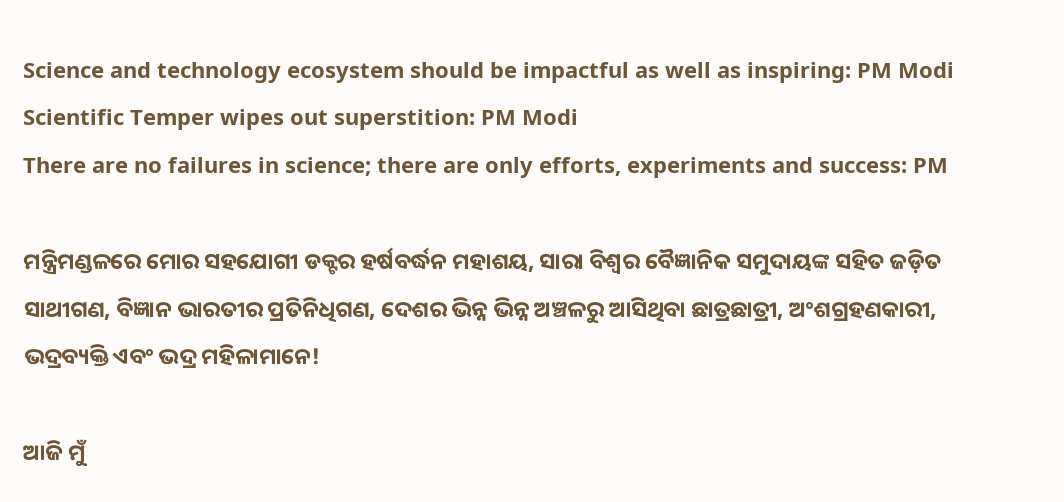Science and technology ecosystem should be impactful as well as inspiring: PM Modi
Scientific Temper wipes out superstition: PM Modi
There are no failures in science; there are only efforts, experiments and success: PM

ମନ୍ତ୍ରିମଣ୍ଡଳରେ ମୋର ସହଯୋଗୀ ଡକ୍ଟର ହର୍ଷବର୍ଦ୍ଧନ ମହାଶୟ, ସାରା ବିଶ୍ୱର ବୈଜ୍ଞାନିକ ସମୁଦାୟଙ୍କ ସହିତ ଜଡ଼ିତ ସାଥୀଗଣ, ବିଜ୍ଞାନ ଭାରତୀର ପ୍ରତିନିଧିଗଣ, ଦେଶର ଭିନ୍ନ ଭିନ୍ନ ଅଞ୍ଚଳରୁ ଆସିଥିବା ଛାତ୍ରଛାତ୍ରୀ, ଅଂଶଗ୍ରହଣକାରୀ, ଭଦ୍ରବ୍ୟକ୍ତି ଏବଂ ଭଦ୍ର ମହିଳାମାନେ!

ଆଜି ମୁଁ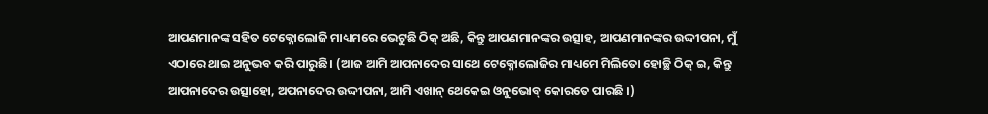ଆପଣମାନଙ୍କ ସହିତ ଟେକ୍ନୋଲୋଜି ମାଧ୍ୟମରେ ଭେଟୁଛି ଠିକ୍‌ ଅଛି, କିନ୍ତୁ ଆପଣମାନଙ୍କର ଉତ୍ସାହ, ଆପଣମାନଙ୍କର ଉଦ୍ଦୀପନା, ମୁଁ ଏଠାରେ ଥାଇ ଅନୁଭବ କରି ପାରୁଛି। (ଆଜ ଆମି ଆପନାଦେର ସାଥେ ଟେକ୍ନୋଲୋଜିର ମାଧ୍ୟମେ ମିଲିତୋ ହୋଚ୍ଛି ଠିକ୍ ଇ, କିନ୍ତୁ ଆପନାଦେର ଉତ୍ସାହୋ, ଅପନାଦେର ଉଦ୍ଦୀପନା, ଆମି ଏଖାନ୍ ଥେକେଇ ଓନୁଭୋବ୍ କୋରତେ ପାରଛି ।)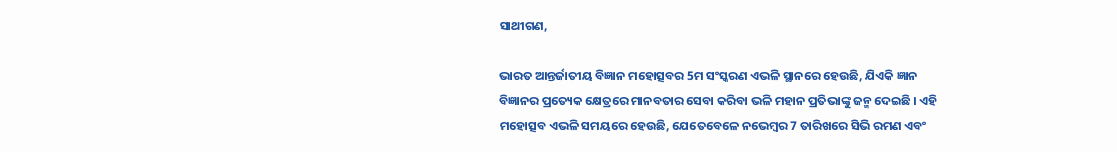ସାଥୀଗଣ,

ଭାରତ ଆନ୍ତର୍ଜାତୀୟ ବିଜ୍ଞାନ ମହୋତ୍ସବର 5ମ ସଂସ୍କରଣ ଏଭଳି ସ୍ଥାନରେ ହେଉଛି, ଯିଏକି ଜ୍ଞାନ ବିଜ୍ଞାନର ପ୍ରତ୍ୟେକ କ୍ଷେତ୍ରରେ ମାନବତାର ସେବା କରିବା ଭଳି ମହାନ ପ୍ରତିଭାଙ୍କୁ ଜନ୍ମ ଦେଇଛି । ଏହି ମହୋତ୍ସବ ଏଭଳି ସମୟରେ ହେଉଛି, ଯେତେବେଳେ ନଭେମ୍ବର 7 ତାରିଖରେ ସିଭି ରମଣ ଏବଂ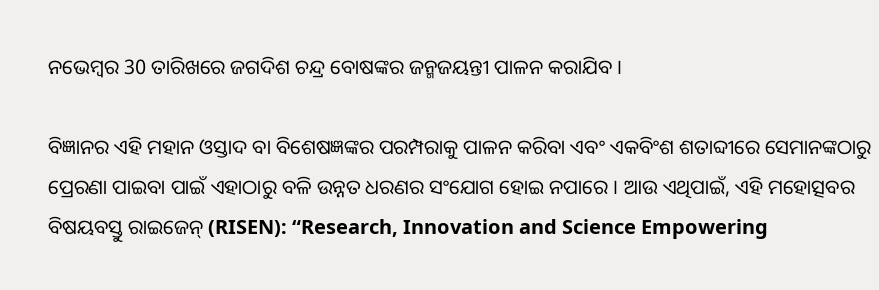ନଭେମ୍ବର 30 ତାରିଖରେ ଜଗଦିଶ ଚନ୍ଦ୍ର ବୋଷଙ୍କର ଜନ୍ମଜୟନ୍ତୀ ପାଳନ କରାଯିବ ।

ବିଜ୍ଞାନର ଏହି ମହାନ ଓସ୍ତାଦ ବା ବିଶେଷଜ୍ଞଙ୍କର ପରମ୍ପରାକୁ ପାଳନ କରିବା ଏବଂ ଏକବିଂଶ ଶତାବ୍ଦୀରେ ସେମାନଙ୍କଠାରୁ ପ୍ରେରଣା ପାଇବା ପାଇଁ ଏହାଠାରୁ ବଳି ଉନ୍ନତ ଧରଣର ସଂଯୋଗ ହୋଇ ନପାରେ । ଆଉ ଏଥିପାଇଁ, ଏହି ମହୋତ୍ସବର ବିଷୟବସ୍ତୁ ରାଇଜେନ୍ (RISEN): “Research, Innovation and Science Empowering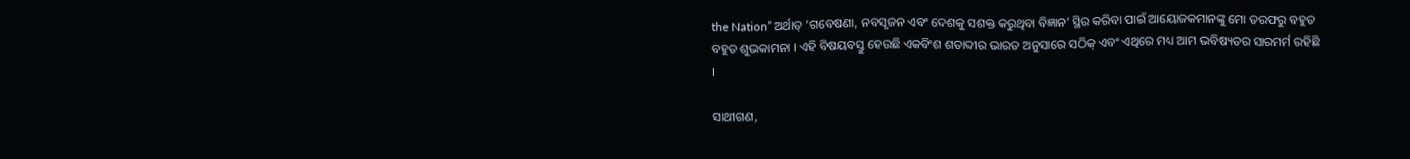the Nation” ଅର୍ଥାତ୍ ‘ଗବେଷଣା, ନବସୃଜନ ଏବଂ ଦେଶକୁ ସଶକ୍ତ କରୁଥିବା ବିଜ୍ଞାନ’ ସ୍ଥିର କରିବା ପାଇଁ ଆୟୋଜକମାନଙ୍କୁ ମୋ ତରଫରୁ ବହୁତ ବହୁତ ଶୁଭକାମନା । ଏହି ବିଷୟବସ୍ତୁ ହେଉଛି ଏକବିଂଶ ଶତାବ୍ଦୀର ଭାରତ ଅନୁସାରେ ସଠିକ୍ ଏବଂ ଏଥିରେ ମଧ୍ୟ ଆମ ଭବିଷ୍ୟତର ସାରମର୍ମ ରହିଛି ।

ସାଥୀଗଣ,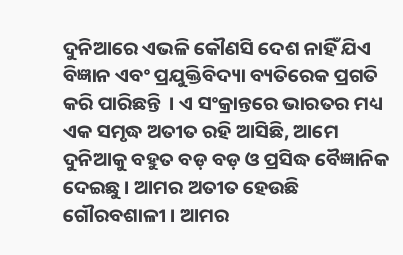ଦୁନିଆରେ ଏଭଳି କୌଣସି ଦେଶ ନାହିଁ ଯିଏ ବିଜ୍ଞାନ ଏବଂ ପ୍ରଯୁକ୍ତିବିଦ୍ୟା ବ୍ୟତିରେକ ପ୍ରଗତି କରି ପାରିଛନ୍ତି  । ଏ ସଂକ୍ରାନ୍ତରେ ଭାରତର ମଧ୍ୟ ଏକ ସମୃଦ୍ଧ ଅତୀତ ରହି ଆସିଛି, ଆମେ ଦୁନିଆକୁ ବହୁତ ବଡ଼ ବଡ଼ ଓ ପ୍ରସିଦ୍ଧ ବୈଜ୍ଞାନିକ ଦେଇଛୁ । ଆମର ଅତୀତ ହେଉଛି ଗୌରବଶାଳୀ । ଆମର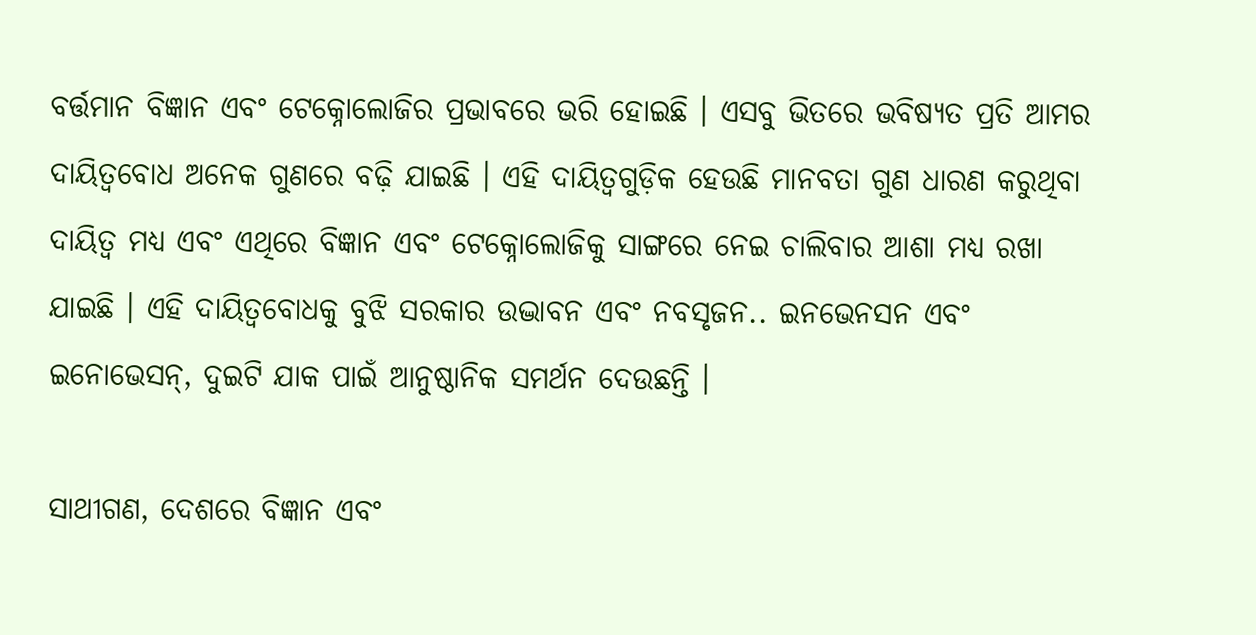ବର୍ତ୍ତମାନ ବିଜ୍ଞାନ ଏବଂ ଟେକ୍ନୋଲୋଜିର ପ୍ରଭାବରେ ଭରି ହୋଇଛି । ଏସବୁ ଭିତରେ ଭବିଷ୍ୟତ ପ୍ରତି ଆମର ଦାୟିତ୍ୱବୋଧ ଅନେକ ଗୁଣରେ ବଢ଼ି ଯାଇଛି । ଏହି ଦାୟିତ୍ୱଗୁଡ଼ିକ ହେଉଛି ମାନବତା ଗୁଣ ଧାରଣ କରୁଥିବା ଦାୟିତ୍ୱ ମଧ୍ୟ ଏବଂ ଏଥିରେ ବିଜ୍ଞାନ ଏବଂ ଟେକ୍ନୋଲୋଜିକୁ ସାଙ୍ଗରେ ନେଇ ଚାଲିବାର ଆଶା ମଧ୍ୟ ରଖା ଯାଇଛି । ଏହି ଦାୟିତ୍ୱବୋଧକୁ ବୁଝି ସରକାର ଉଦ୍ଭାବନ ଏବଂ ନବସୃଜନ.. ଇନଭେନସନ ଏବଂ ଇନୋଭେସନ୍, ଦୁଇଟି ଯାକ ପାଇଁ ଆନୁଷ୍ଠାନିକ ସମର୍ଥନ ଦେଉଛନ୍ତି ।

ସାଥୀଗଣ, ଦେଶରେ ବିଜ୍ଞାନ ଏବଂ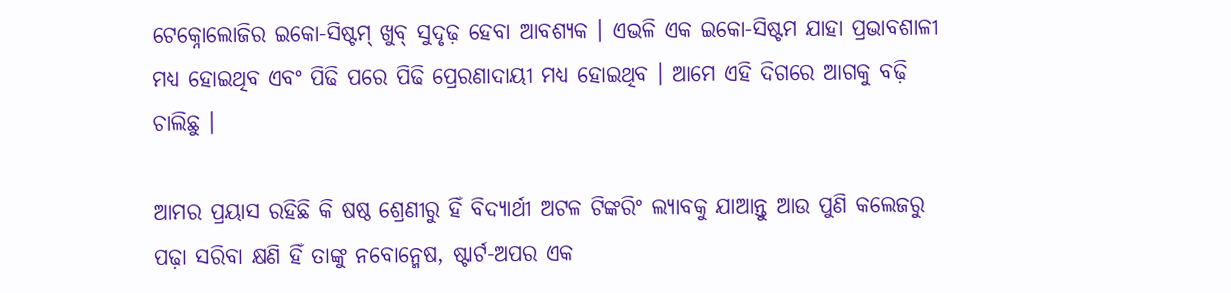ଟେକ୍ନୋଲୋଜିର ଇକୋ-ସିଷ୍ଟମ୍ ଖୁବ୍ ସୁଦୃଢ଼ ହେବା ଆବଶ୍ୟକ । ଏଭଳି ଏକ ଇକୋ-ସିଷ୍ଟମ ଯାହା ପ୍ରଭାବଶାଳୀ ମଧ୍ୟ ହୋଇଥିବ ଏବଂ ପିଢି ପରେ ପିଢି ପ୍ରେରଣାଦାୟୀ ମଧ୍ୟ ହୋଇଥିବ । ଆମେ ଏହି ଦିଗରେ ଆଗକୁ ବଢ଼ି ଚାଲିଛୁ ।

ଆମର ପ୍ରୟାସ ରହିଛି କି ଷଷ୍ଠ ଶ୍ରେଣୀରୁ ହିଁ ବିଦ୍ୟାର୍ଥୀ ଅଟଳ ଟିଙ୍କରିଂ ଲ୍ୟାବକୁ ଯାଆନ୍ତୁ ଆଉ ପୁଣି କଲେଜରୁ ପଢ଼ା ସରିବା କ୍ଷଣି ହିଁ ତାଙ୍କୁ ନବୋନ୍ମେଷ, ଷ୍ଟାର୍ଟ-ଅପର ଏକ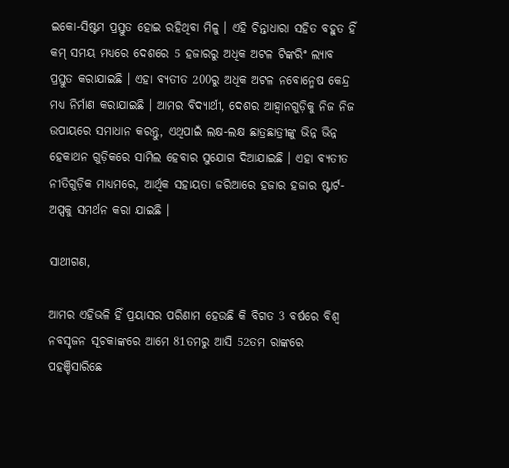ଇକୋ-ସିଷ୍ଟମ ପ୍ରସ୍ତୁତ ହୋଇ ରହିଥିବା ମିଳୁ । ଏହି ଚିନ୍ତାଧାରା ସହିତ ବହୁତ ହିଁ କମ୍ ସମୟ ମଧ୍ୟରେ ଦେଶରେ 5 ହଜାରରୁ ଅଧିକ ଅଟଳ ଟିଙ୍କରିଂ ଲ୍ୟାବ ପ୍ରସ୍ତୁତ କରାଯାଇଛି । ଏହା ବ୍ୟତୀତ 200ରୁ ଅଧିକ ଅଟଳ ନବୋନ୍ମେଷ କେନ୍ଦ୍ର ମଧ୍ୟ ନିର୍ମାଣ କରାଯାଇଛି । ଆମର ବିଦ୍ୟାର୍ଥୀ, ଦେଶର ଆହ୍ୱାନଗୁଡ଼ିକୁ ନିଜ ନିଜ ଉପାୟରେ ସମାଧାନ କରନ୍ତୁ, ଏଥିପାଇଁ ଲକ୍ଷ-ଲକ୍ଷ ଛାତ୍ରଛାତ୍ରୀଙ୍କୁ ଭିନ୍ନ ଭିନ୍ନ ହେକାଥନ ଗୁଡ଼ିକରେ ସାମିଲ ହେବାର ସୁଯୋଗ ଦିଆଯାଇଛି । ଏହା ବ୍ୟତୀତ ନୀତିଗୁଡ଼ିକ ମାଧ୍ୟମରେ, ଆର୍ଥିକ ସହାୟତା ଜରିଆରେ ହଜାର ହଜାର ଷ୍ଟାର୍ଟ-ଅପ୍ସକୁ ସମର୍ଥନ କରା ଯାଇଛି ।

ସାଥୀଗଣ,

ଆମର ଏହିଭଳି ହିଁ ପ୍ରୟାସର ପରିଣାମ ହେଉଛି କି ବିଗତ 3 ବର୍ଷରେ ବିଶ୍ୱ ନବସୃଜନ ସୂଚକାଙ୍କରେ ଆମେ 81ତମରୁ ଆସି 52ତମ ରାଙ୍କରେ ପହଞ୍ଚିସାରିଛେ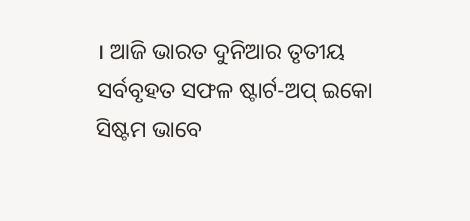। ଆଜି ଭାରତ ଦୁନିଆର ତୃତୀୟ ସର୍ବବୃହତ ସଫଳ ଷ୍ଟାର୍ଟ-ଅପ୍ ଇକୋ ସିଷ୍ଟମ ଭାବେ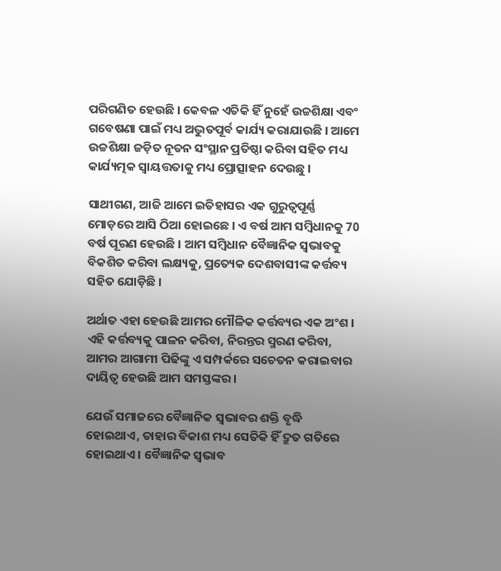ପରିଗଣିତ ହେଉଛି । କେବଳ ଏତିକି ହିଁ ନୁହେଁ ଉଚ୍ଚଶିକ୍ଷା ଏବଂ ଗବେଷଣା ପାଇଁ ମଧ୍ୟ ଅଦ୍ଭୁତପୂର୍ବ କାର୍ଯ୍ୟ କରାଯାଉଛି । ଆମେ ଉଚ୍ଚଶିକ୍ଷା ଜଡ଼ିତ ନୂତନ ସଂସ୍ଥାନ ପ୍ରତିଷ୍ଠା କରିବା ସହିତ ମଧ୍ୟ କାର୍ଯ୍ୟତ୍ମକ ସ୍ୱାୟତ୍ତତାକୁ ମଧ୍ୟ ପ୍ରୋତ୍ସାହନ ଦେଉଛୁ ।

ସାଥୀଗଣ, ଆଜି ଆମେ ଇତିହାସର ଏକ ଗୁରୁତ୍ୱପୂର୍ଣ୍ଣ ମୋଡ଼ରେ ଆସି ଠିଆ ହୋଇଛେ । ଏ ବର୍ଷ ଆମ ସମ୍ବିଧାନକୁ 70 ବର୍ଷ ପୂରଣ ହେଉଛି । ଆମ ସମ୍ବିଧାନ ବୈଜ୍ଞାନିକ ସ୍ୱଭାବକୁ ବିକଶିତ କରିବା ଲକ୍ଷ୍ୟକୁ, ପ୍ରତ୍ୟେକ ଦେଶବାସୀଙ୍କ କର୍ତ୍ତବ୍ୟ ସହିତ ଯୋଡ଼ିଛି ।

ଅର୍ଥାତ ଏହା ହେଉଛି ଆମର ମୌଳିକ କର୍ତ୍ତବ୍ୟର ଏକ ଅଂଶ । ଏହି କର୍ତ୍ତବ୍ୟକୁ ପାଳନ କରିବା, ନିରନ୍ତର ସ୍ମରଣ କରିବା, ଆମର ଆଗାମୀ ପିଢିଙ୍କୁ ଏ ସମ୍ପର୍କରେ ସଚେତନ କରାଇବାର ଦାୟିତ୍ୱ ହେଉଛି ଆମ ସମସ୍ତଙ୍କର ।

ଯେଉଁ ସମାଜରେ ବୈଜ୍ଞାନିକ ସ୍ୱଭାବର ଶକ୍ତି ବୃଦ୍ଧି ହୋଇଥାଏ, ତାହାର ବିକାଶ ମଧ୍ୟ ସେତିକି ହିଁ ଦ୍ରୁତ ଗତିରେ ହୋଇଥାଏ । ବୈଜ୍ଞାନିକ ସ୍ୱଭାବ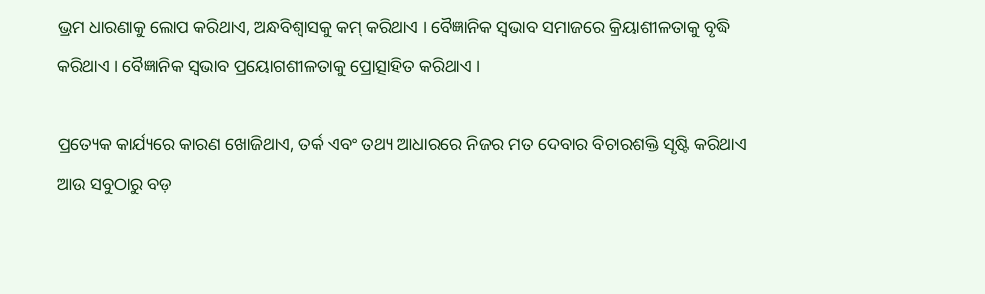ଭ୍ରମ ଧାରଣାକୁ ଲୋପ କରିଥାଏ, ଅନ୍ଧବିଶ୍ୱାସକୁ କମ୍ କରିଥାଏ । ବୈଜ୍ଞାନିକ ସ୍ୱଭାବ ସମାଜରେ କ୍ରିୟାଶୀଳତାକୁ ବୃଦ୍ଧି କରିଥାଏ । ବୈଜ୍ଞାନିକ ସ୍ୱଭାବ ପ୍ରୟୋଗଶୀଳତାକୁ ପ୍ରୋତ୍ସାହିତ କରିଥାଏ ।

ପ୍ରତ୍ୟେକ କାର୍ଯ୍ୟରେ କାରଣ ଖୋଜିଥାଏ, ତର୍କ ଏବଂ ତଥ୍ୟ ଆଧାରରେ ନିଜର ମତ ଦେବାର ବିଚାରଶକ୍ତି ସୃଷ୍ଟି କରିଥାଏ ଆଉ ସବୁଠାରୁ ବଡ଼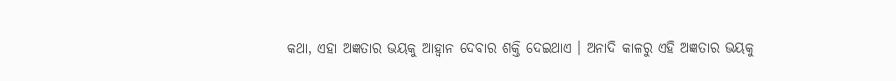କଥା, ଏହା ଅଜ୍ଞତାର ଭୟକୁ ଆହ୍ୱାନ ଦେବାର ଶକ୍ତି ଦେଇଥାଏ । ଅନାଦି କାଳରୁ ଏହି ଅଜ୍ଞତାର ଭୟକୁ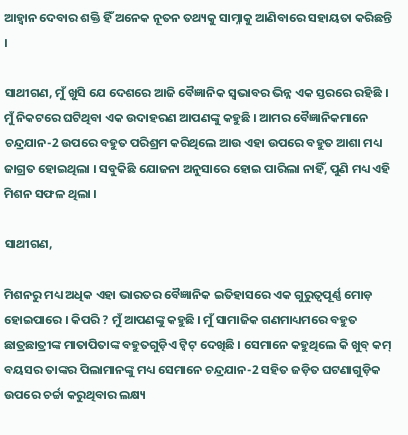ଆହ୍ୱାନ ଦେବାର ଶକ୍ତି ହିଁ ଅନେକ ନୂତନ ତଥ୍ୟକୁ ସାମ୍ନାକୁ ଆଣିବାରେ ସହାୟତା କରିଛନ୍ତି ।

ସାଥୀଗଣ, ମୁଁ ଖୁସି ଯେ ଦେଶରେ ଆଜି ବୈଜ୍ଞାନିକ ସ୍ୱଭାବର ଭିନ୍ନ ଏକ ସ୍ତରରେ ରହିଛି । ମୁଁ ନିକଟରେ ଘଟିଥିବା ଏକ ଉଦାହରଣ ଆପଣଙ୍କୁ କହୁଛି । ଆମର ବୈଜ୍ଞାନିକମାନେ ଚନ୍ଦ୍ରଯାନ-2 ଉପରେ ବହୁତ ପରିଶ୍ରମ କରିଥିଲେ ଆଉ ଏହା ଉପରେ ବହୁତ ଆଶା ମଧ୍ୟ ଜାଗ୍ରତ ହୋଇଥିଲା । ସବୁକିଛି ଯୋଜନା ଅନୁସାରେ ହୋଇ ପାରିଲା ନାହିଁ, ପୁଣି ମଧ୍ୟ ଏହି ମିଶନ ସଫଳ ଥିଲା ।

ସାଥୀଗଣ,

ମିଶନରୁ ମଧ୍ୟ ଅଧିକ ଏହା ଭାରତର ବୈଜ୍ଞାନିକ ଇତିହାସରେ ଏକ ଗୁରୁତ୍ୱପୂର୍ଣ୍ଣ ମୋଡ଼ ହୋଇପାରେ । କିପରି ? ମୁଁ ଆପଣଙ୍କୁ କହୁଛି । ମୁଁ ସାମାଜିକ ଗଣମାଧ୍ୟମରେ ବହୁତ ଛାତ୍ରଛାତ୍ରୀଙ୍କ ମାତାପିତାଙ୍କ ବହୁତଗୁଡ଼ିଏ ଟ୍ୱିଟ୍ ଦେଖିଛି । ସେମାନେ କହୁଥିଲେ କି ଖୁବ୍ କମ୍ ବୟସର ତାଙ୍କର ପିଲାମାନଙ୍କୁ ମଧ୍ୟ ସେମାନେ ଚନ୍ଦ୍ରଯାନ-2 ସହିତ ଜଡ଼ିତ ଘଟଣାଗୁଡ଼ିକ ଉପରେ ଚର୍ଚ୍ଚା କରୁଥିବାର ଲକ୍ଷ୍ୟ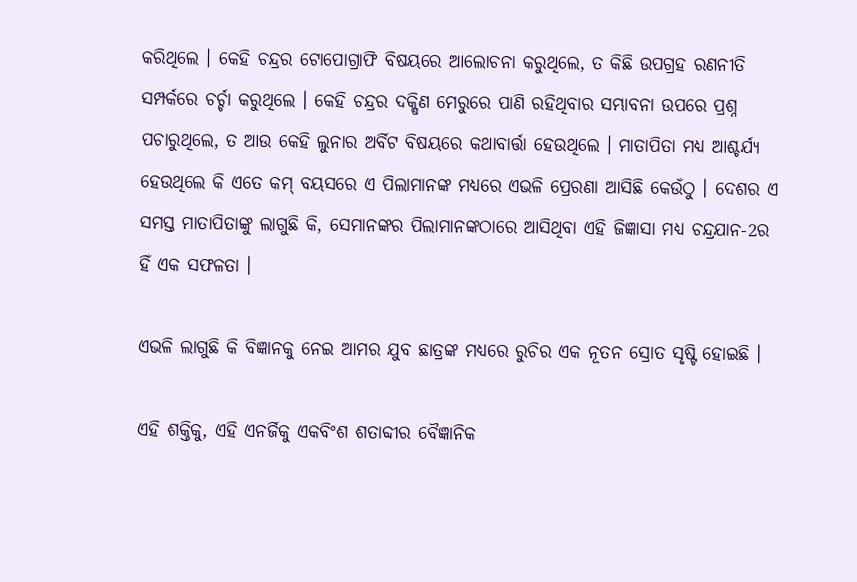କରିଥିଲେ । କେହି ଚନ୍ଦ୍ରର ଟୋପୋଗ୍ରାଫି ବିଷୟରେ ଆଲୋଚନା କରୁଥିଲେ, ତ କିଛି ଉପଗ୍ରହ ରଣନୀତି ସମ୍ପର୍କରେ ଚର୍ଚ୍ଚା କରୁଥିଲେ । କେହି ଚନ୍ଦ୍ରର ଦକ୍ଷିଣ ମେରୁରେ ପାଣି ରହିଥିବାର ସମ୍ଭାବନା ଉପରେ ପ୍ରଶ୍ନ ପଚାରୁଥିଲେ, ତ ଆଉ କେହି ଲୁନାର ଅର୍ବିଟ ବିଷୟରେ କଥାବାର୍ତ୍ତା ହେଉଥିଲେ । ମାତାପିତା ମଧ୍ୟ ଆଶ୍ଚର୍ଯ୍ୟ ହେଉଥିଲେ କି ଏତେ କମ୍ ବୟସରେ ଏ ପିଲାମାନଙ୍କ ମଧ୍ୟରେ ଏଭଳି ପ୍ରେରଣା ଆସିଛି କେଉଁଠୁ । ଦେଶର ଏ ସମସ୍ତ ମାତାପିତାଙ୍କୁ ଲାଗୁଛି କି, ସେମାନଙ୍କର ପିଲାମାନଙ୍କଠାରେ ଆସିଥିବା ଏହି ଜିଜ୍ଞାସା ମଧ୍ୟ ଚନ୍ଦ୍ରଯାନ-2ର ହିଁ ଏକ ସଫଳତା ।

ଏଭଳି ଲାଗୁଛି କି ବିଜ୍ଞାନକୁ ନେଇ ଆମର ଯୁବ ଛାତ୍ରଙ୍କ ମଧ୍ୟରେ ରୁଚିର ଏକ ନୂତନ ସ୍ରୋତ ସୃଷ୍ଟି ହୋଇଛି ।

ଏହି ଶକ୍ତିକୁ, ଏହି ଏନର୍ଜିକୁ ଏକବିଂଶ ଶତାବ୍ଦୀର ବୈଜ୍ଞାନିକ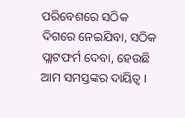ପରିବେଶରେ ସଠିକ ଦିଗରେ ନେଇଯିବା, ସଠିକ ପ୍ଲାଟଫର୍ମ ଦେବା, ହେଉଛି ଆମ ସମସ୍ତଙ୍କର ଦାୟିତ୍ୱ ।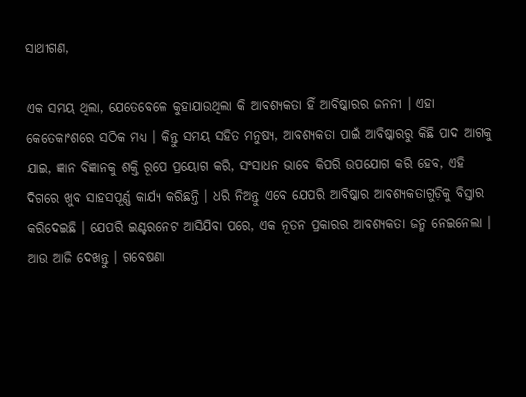ସାଥୀଗଣ,

ଏକ ସମୟ ଥିଲା, ଯେତେବେଳେ କୁହାଯାଉଥିଲା କି ଆବଶ୍ୟକତା ହିଁ ଆବିଷ୍କାରର ଜନନୀ । ଏହା କେତେକାଂଶରେ ସଠିକ ମଧ୍ୟ । କିନ୍ତୁ ସମୟ ସହିତ ମନୁଷ୍ୟ, ଆବଶ୍ୟକତା ପାଇଁ ଆବିଷ୍କାରରୁ କିଛି ପାଦ ଆଗକୁ ଯାଇ, ଜ୍ଞାନ ବିଜ୍ଞାନକୁ ଶକ୍ତି ରୂପେ ପ୍ରୟୋଗ କରି, ସଂସାଧନ ଭାବେ କିପରି ଉପଯୋଗ କରି ହେବ, ଏହି ଦିଗରେ ଖୁବ ସାହସପୂର୍ଣ୍ଣ କାର୍ଯ୍ୟ କରିଛନ୍ତି । ଧରି ନିଅନ୍ତୁ ଏବେ ଯେପରି ଆବିଷ୍କାର ଆବଶ୍ୟକତାଗୁଡ଼ିକୁ ବିସ୍ତାର କରିଦେଇଛି । ଯେପରି ଇଣ୍ଟରନେଟ ଆସିଯିବା ପରେ, ଏକ ନୂତନ ପ୍ରକାରର ଆବଶ୍ୟକତା ଜନ୍ମ ନେଇନେଲା । ଆଉ ଆଜି ଦେଖନ୍ତୁ । ଗବେଷଣା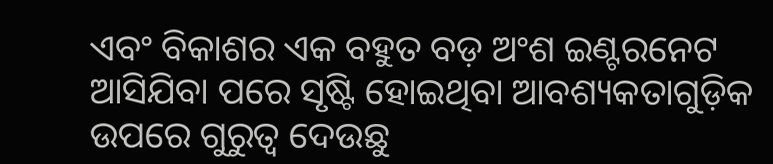ଏବଂ ବିକାଶର ଏକ ବହୁତ ବଡ଼ ଅଂଶ ଇଣ୍ଟରନେଟ ଆସିଯିବା ପରେ ସୃଷ୍ଟି ହୋଇଥିବା ଆବଶ୍ୟକତାଗୁଡ଼ିକ ଉପରେ ଗୁରୁତ୍ୱ ଦେଉଛୁ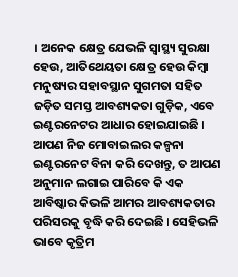। ଅନେକ କ୍ଷେତ୍ର ଯେଭଳି ସ୍ୱାସ୍ଥ୍ୟ ସୁରକ୍ଷା ହେଉ, ଆତିଥେୟତା କ୍ଷେତ୍ର ହେଉ କିମ୍ବା ମନୁଷ୍ୟର ସହାବସ୍ଥାନ ସୁଗମତା ସହିତ ଜଡ଼ିତ ସମସ୍ତ ଆବଶ୍ୟକତା ଗୁଡ଼ିକ, ଏବେ ଇଣ୍ଟରନେଟର ଆଧାର ହୋଇଯାଇଛି । ଆପଣ ନିଜ ମୋବାଇଲର କଳ୍ପନା ଇଣ୍ଟରନେଟ ବିନା କରି ଦେଖନ୍ତୁ, ତ ଆପଣ ଅନୁମାନ ଲଗାଇ ପାରିବେ କି ଏକ ଆବିଷ୍କାର କିଭଳି ଆମର ଆବଶ୍ୟକତାର ପରିସରକୁ ବୃଦ୍ଧି କରି ଦେଇଛି । ସେହିଭଳି ଭାବେ କୃତ୍ରିମ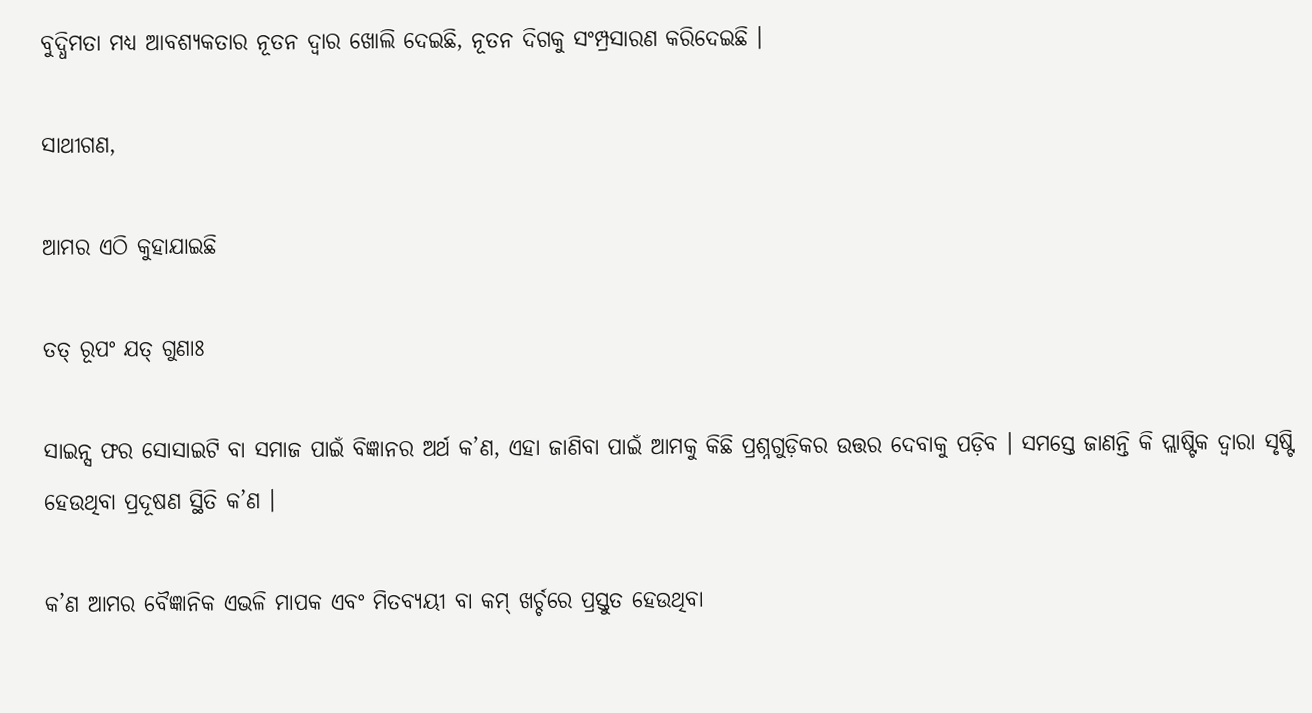ବୁଦ୍ଧିମତା ମଧ୍ୟ ଆବଶ୍ୟକତାର ନୂତନ ଦ୍ୱାର ଖୋଲି ଦେଇଛି, ନୂତନ ଦିଗକୁ ସଂମ୍ପ୍ରସାରଣ କରିଦେଇଛି ।

ସାଥୀଗଣ,

ଆମର ଏଠି କୁହାଯାଇଛି

ତତ୍ ରୂପଂ ଯତ୍ ଗୁଣାଃ

ସାଇନ୍ସ ଫର ସୋସାଇଟି ବା ସମାଜ ପାଇଁ ବିଜ୍ଞାନର ଅର୍ଥ କ’ଣ, ଏହା ଜାଣିବା ପାଇଁ ଆମକୁ କିଛି ପ୍ରଶ୍ନଗୁଡ଼ିକର ଉତ୍ତର ଦେବାକୁ ପଡ଼ିବ । ସମସ୍ତେ ଜାଣନ୍ତି କି ପ୍ଲାଷ୍ଟିକ ଦ୍ୱାରା ସୃଷ୍ଟି ହେଉଥିବା ପ୍ରଦୂଷଣ ସ୍ଥିତି କ’ଣ ।

କ’ଣ ଆମର ବୈଜ୍ଞାନିକ ଏଭଳି ମାପକ ଏବଂ ମିତବ୍ୟୟୀ ବା କମ୍‌ ଖର୍ଚ୍ଚରେ ପ୍ରସ୍ତୁତ ହେଉଥିବା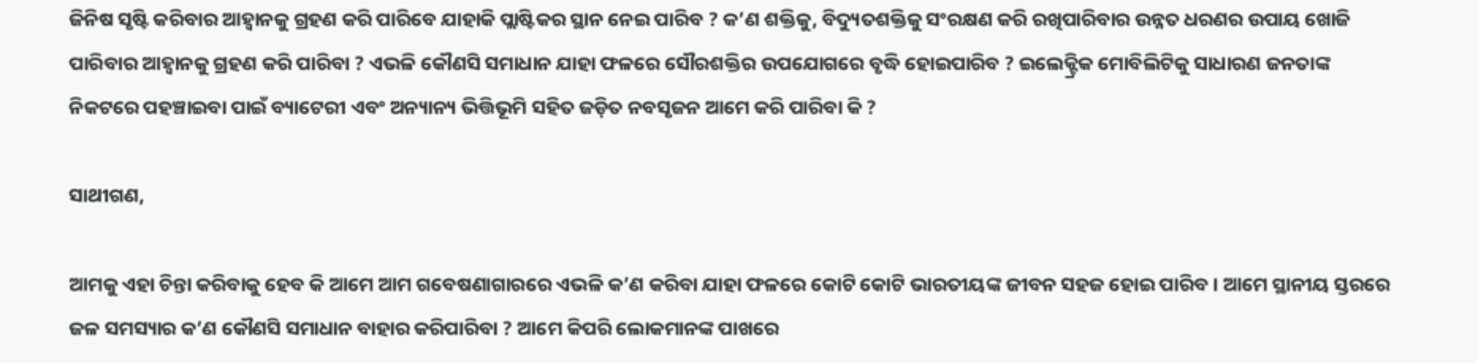ଜିନିଷ ସୃଷ୍ଟି କରିବାର ଆହ୍ୱାନକୁ ଗ୍ରହଣ କରି ପାରିବେ ଯାହାକି ପ୍ଲାଷ୍ଟିକର ସ୍ଥାନ ନେଇ ପାରିବ ? କ’ଣ ଶକ୍ତିକୁ, ବିଦ୍ୟୁତଶକ୍ତିକୁ ସଂରକ୍ଷଣ କରି ରଖିପାରିବାର ଉନ୍ନତ ଧରଣର ଉପାୟ ଖୋଜି ପାରିବାର ଆହ୍ୱାନକୁ ଗ୍ରହଣ କରି ପାରିବା ? ଏଭଳି କୌଣସି ସମାଧାନ ଯାହା ଫଳରେ ସୌରଶକ୍ତିର ଉପଯୋଗରେ ବୃଦ୍ଧି ହୋଇପାରିବ ? ଇଲେକ୍ଟ୍ରିକ ମୋବିଲିଟିକୁ ସାଧାରଣ ଜନତାଙ୍କ ନିକଟରେ ପହଞ୍ଚାଇବା ପାଇଁ ବ୍ୟାଟେରୀ ଏବଂ ଅନ୍ୟାନ୍ୟ ଭିତ୍ତିଭୂମି ସହିତ ଜଡ଼ିତ ନବସୃଜନ ଆମେ କରି ପାରିବା କି ?

ସାଥୀଗଣ,

ଆମକୁ ଏହା ଚିନ୍ତା କରିବାକୁ ହେବ କି ଆମେ ଆମ ଗବେଷଣାଗାରରେ ଏଭଳି କ’ଣ କରିବା ଯାହା ଫଳରେ କୋଟି କୋଟି ଭାରତୀୟଙ୍କ ଜୀବନ ସହଜ ହୋଇ ପାରିବ । ଆମେ ସ୍ଥାନୀୟ ସ୍ତରରେ ଜଳ ସମସ୍ୟାର କ’ଣ କୌଣସି ସମାଧାନ ବାହାର କରିପାରିବା ? ଆମେ କିପରି ଲୋକମାନଙ୍କ ପାଖରେ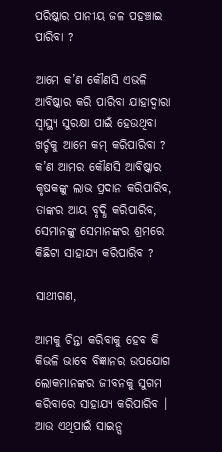ପରିଷ୍କାର ପାନୀୟ ଜଳ ପହଞ୍ଚାଇ ପାରିବା ?

ଆମେ କ’ଣ କୌଣସି ଏଭଳି ଆବିଷ୍କାର କରି ପାରିବା ଯାହାଦ୍ୱାରା ସ୍ୱାସ୍ଥ୍ୟ ସୁରକ୍ଷା ପାଇଁ ହେଉଥିବା ଖର୍ଚ୍ଚକୁ ଆମେ କମ୍ କରିପାରିବା ? କ’ଣ ଆମର କୌଣସି ଆବିଷ୍କାର କୃଷକଙ୍କୁ ଲାଭ ପ୍ରଦାନ କରିପାରିବ, ତାଙ୍କର ଆୟ ବୃଦ୍ଧି କରିପାରିବ, ସେମାନଙ୍କୁ ସେମାନଙ୍କର ଶ୍ରମରେ କିଛିଟା ସାହାଯ୍ୟ କରିପାରିବ ?

ସାଥୀଗଣ,

ଆମକୁ ଚିନ୍ତା କରିବାକୁ ହେବ କି କିଭଳି ଭାବେ ବିଜ୍ଞାନର ଉପଯୋଗ ଲୋକମାନଙ୍କର ଜୀବନକୁ ସୁଗମ କରିବାରେ ସାହାଯ୍ୟ କରିପାରିବ । ଆଉ ଏଥିପାଇଁ ସାଇନ୍ସ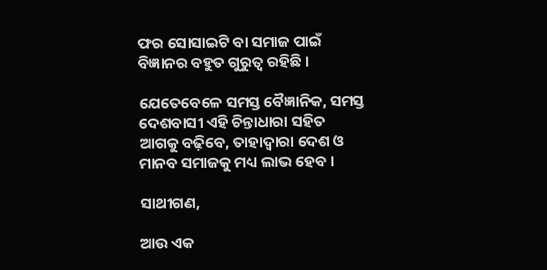ଫର ସୋସାଇଟି ବା ସମାଜ ପାଇଁ ବିଜ୍ଞାନର ବହୁତ ଗୁରୁତ୍ୱ ରହିଛି ।

ଯେତେବେଳେ ସମସ୍ତ ବୈଜ୍ଞାନିକ, ସମସ୍ତ ଦେଶବାସୀ ଏହି ଚିନ୍ତାଧାରା ସହିତ ଆଗକୁ ବଢ଼ିବେ, ତାହାଦ୍ଵାରା ଦେଶ ଓ ମାନବ ସମାଜକୁ ମଧ୍ୟ ଲାଭ ହେବ ।

ସାଥୀଗଣ,

ଆଉ ଏକ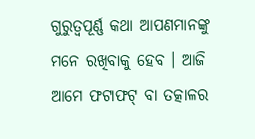ଗୁରୁତ୍ୱପୂର୍ଣ୍ଣ କଥା ଆପଣମାନଙ୍କୁ ମନେ ରଖିବାକୁ ହେବ । ଆଜି ଆମେ ଫଟାଫଟ୍ ବା ତତ୍କାଳର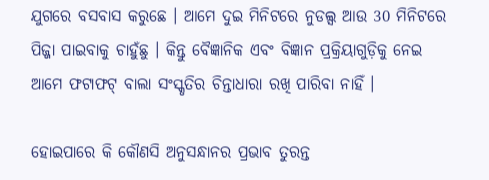ଯୁଗରେ ବସବାସ କରୁଛେ । ଆମେ ଦୁଇ ମିନିଟରେ ନୁଡଲ୍ସ ଆଉ 30 ମିନିଟରେ ପିଜ୍ଜା ପାଇବାକୁ ଚାହୁଁଛୁ । କିନ୍ତୁ ବୈଜ୍ଞାନିକ ଏବଂ ବିଜ୍ଞାନ ପ୍ରକ୍ରିୟାଗୁଡ଼ିକୁ ନେଇ ଆମେ ଫଟାଫଟ୍ ବାଲା ସଂସ୍କୃତିର ଚିନ୍ତାଧାରା ରଖି ପାରିବା ନାହିଁ ।

ହୋଇପାରେ କି କୌଣସି ଅନୁସନ୍ଧାନର ପ୍ରଭାବ ତୁରନ୍ତ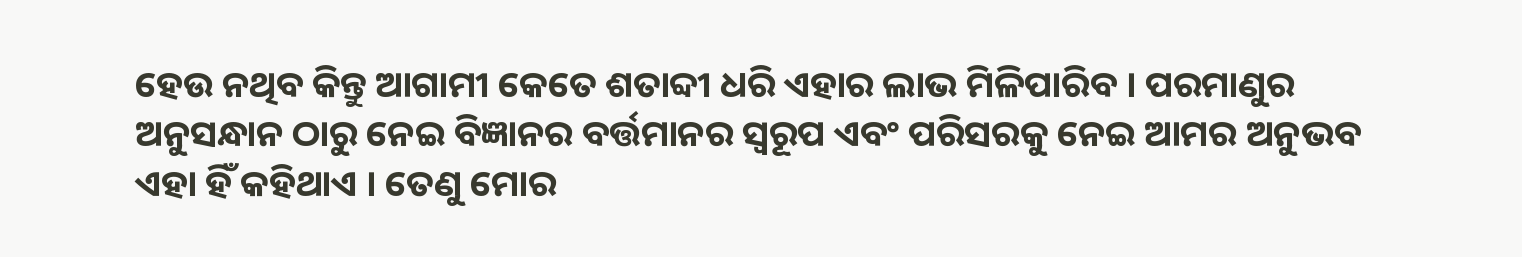ହେଉ ନଥିବ କିନ୍ତୁ ଆଗାମୀ କେତେ ଶତାବ୍ଦୀ ଧରି ଏହାର ଲାଭ ମିଳିପାରିବ । ପରମାଣୁର ଅନୁସନ୍ଧାନ ଠାରୁ ନେଇ ବିଜ୍ଞାନର ବର୍ତ୍ତମାନର ସ୍ୱରୂପ ଏବଂ ପରିସରକୁ ନେଇ ଆମର ଅନୁଭବ ଏହା ହିଁ କହିଥାଏ । ତେଣୁ ମୋର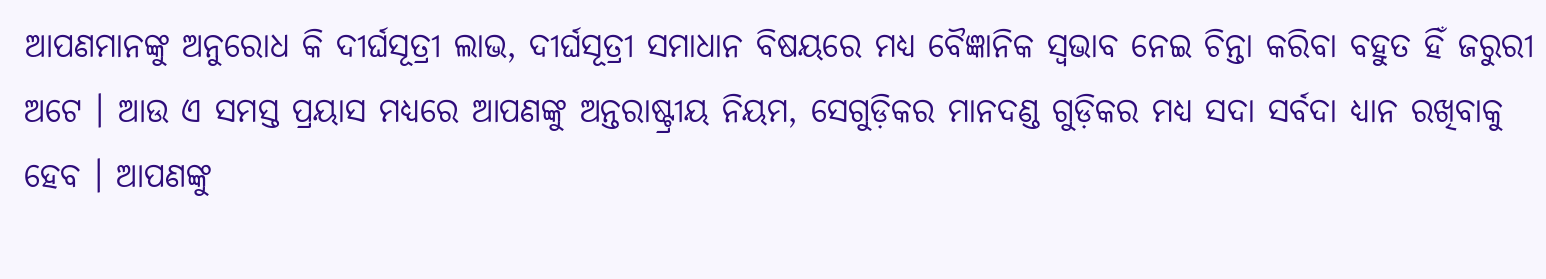ଆପଣମାନଙ୍କୁ ଅନୁରୋଧ କି ଦୀର୍ଘସୂତ୍ରୀ ଲାଭ, ଦୀର୍ଘସୂତ୍ରୀ ସମାଧାନ ବିଷୟରେ ମଧ୍ୟ ବୈଜ୍ଞାନିକ ସ୍ୱଭାବ ନେଇ ଚିନ୍ତା କରିବା ବହୁତ ହିଁ ଜରୁରୀ ଅଟେ । ଆଉ ଏ ସମସ୍ତ ପ୍ରୟାସ ମଧ୍ୟରେ ଆପଣଙ୍କୁ ଅନ୍ତରାଷ୍ଟ୍ରୀୟ ନିୟମ, ସେଗୁଡ଼ିକର ମାନଦଣ୍ଡ ଗୁଡ଼ିକର ମଧ୍ୟ ସଦା ସର୍ବଦା ଧ୍ୟାନ ରଖିବାକୁ ହେବ । ଆପଣଙ୍କୁ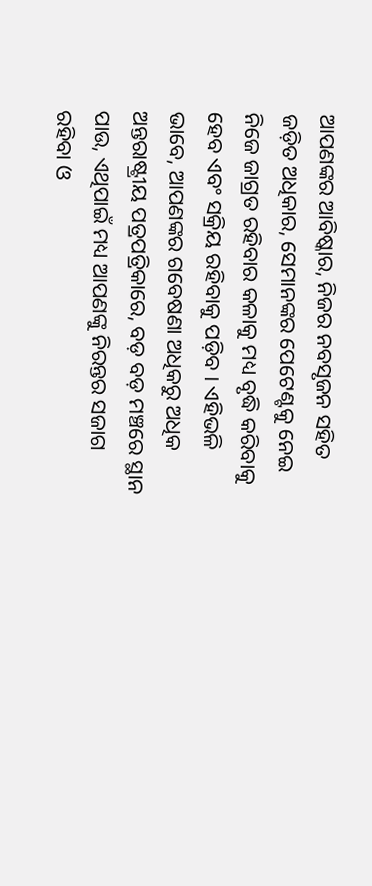ଆପଣଙ୍କର ଆବିଷ୍କାର, ନିଜର ନବସୃଜନ ସହିତ ଜଡ଼ିତ ଅଧିକାର, ସେମାନଙ୍କର ପେଟେଣ୍ଟକୁ ନେଇ ନିଜେ ଜାଗ୍ରତ ରହିବାର କଳାକୁ ମଧ୍ୟ ବୃଦ୍ଧି କରିବାକୁ ହେବ ଏବଂ ସକ୍ରିୟ ରହିବାକୁ ପଡ଼ିବ । ଏହିଭଳି ଭାବେ, ଆପଣଙ୍କର ଗବେଷଣା ଅଧିକରୁ ଅଧିକ ଅନ୍ତରାଷ୍ଟ୍ରୀୟ ପତ୍ରପତ୍ରିକାରେ, ବଡ଼ ବଡ଼ ମଞ୍ଚରେ ସ୍ଥାନ ପାଉ, ଏଥିପାଇଁ ମଧ୍ୟ ଆପଣଙ୍କୁ ନିରନ୍ତର ସଜାଗ ରହିବା ଓ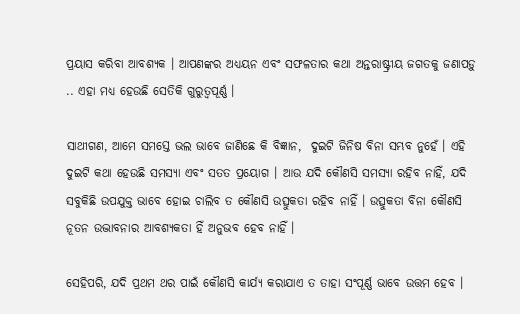ପ୍ରୟାସ କରିବା ଆବଶ୍ୟକ । ଆପଣଙ୍କର ଅଧ୍ୟୟନ ଏବଂ ସଫଳତାର କଥା ଅନ୍ତରାଷ୍ଟ୍ରୀୟ ଜଗତକୁ ଜଣାପଡ଼ୁ .. ଏହା ମଧ୍ୟ ହେଉଛି ସେତିକି ଗୁରୁତ୍ୱପୂର୍ଣ୍ଣ ।

ସାଥୀଗଣ, ଆମେ ସମସ୍ତେ ଭଲ ଭାବେ ଜାଣିଛେ କି ବିଜ୍ଞାନ,  ଦୁଇଟି ଜିନିଷ ବିନା ସମ୍ଭବ ନୁହେଁ । ଏହି ଦୁଇଟି କଥା ହେଉଛି ସମସ୍ୟା ଏବଂ ସତତ ପ୍ରୟୋଗ । ଆଉ ଯଦି କୌଣସି ସମସ୍ୟା ରହିବ ନାହିଁ, ଯଦି ସବୁକିଛି ଉପଯୁକ୍ତ ଭାବେ ହୋଇ ଚାଲିବ ତ କୌଣସି ଉତ୍ସୁକତା ରହିବ ନାହିଁ । ଉତ୍ସୁକତା ବିନା କୌଣସି ନୂତନ ଉଦ୍ଭାବନାର ଆବଶ୍ୟକତା ହିଁ ଅନୁଭବ ହେବ ନାହିଁ ।

ସେହିପରି, ଯଦି ପ୍ରଥମ ଥର ପାଇଁ କୌଣସି କାର୍ଯ୍ୟ କରାଯାଏ ତ ତାହା ସଂପୂର୍ଣ୍ଣ ଭାବେ ଉତ୍ତମ ହେବ ।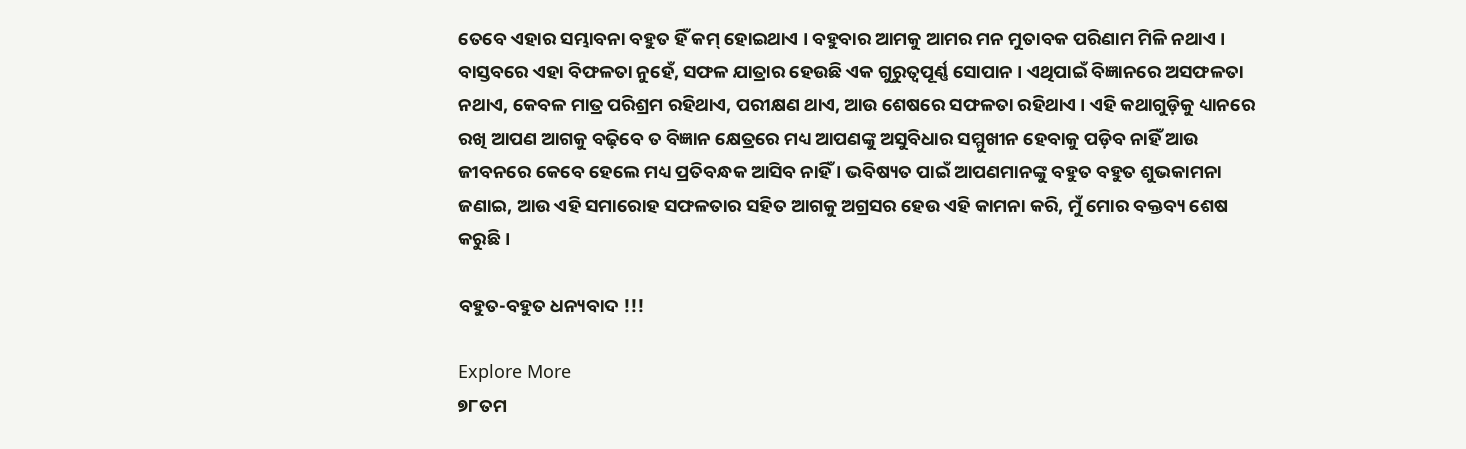ତେବେ ଏହାର ସମ୍ଭାବନା ବହୁତ ହିଁ କମ୍ ହୋଇଥାଏ । ବହୁବାର ଆମକୁ ଆମର ମନ ମୁତାବକ ପରିଣାମ ମିଳି ନଥାଏ । ବାସ୍ତବରେ ଏହା ବିଫଳତା ନୁହେଁ, ସଫଳ ଯାତ୍ରାର ହେଉଛି ଏକ ଗୁରୁତ୍ୱପୂର୍ଣ୍ଣ ସୋପାନ । ଏଥିପାଇଁ ବିଜ୍ଞାନରେ ଅସଫଳତା ନଥାଏ, କେବଳ ମାତ୍ର ପରିଶ୍ରମ ରହିଥାଏ, ପରୀକ୍ଷଣ ଥାଏ, ଆଉ ଶେଷରେ ସଫଳତା ରହିଥାଏ । ଏହି କଥାଗୁଡ଼ିକୁ ଧ୍ୟାନରେ ରଖି ଆପଣ ଆଗକୁ ବଢ଼ିବେ ତ ବିଜ୍ଞାନ କ୍ଷେତ୍ରରେ ମଧ୍ୟ ଆପଣଙ୍କୁ ଅସୁବିଧାର ସମ୍ମୁଖୀନ ହେବାକୁ ପଡ଼ିବ ନାହିଁ ଆଉ ଜୀବନରେ କେବେ ହେଲେ ମଧ୍ୟ ପ୍ରତିବନ୍ଧକ ଆସିବ ନାହିଁ । ଭବିଷ୍ୟତ ପାଇଁ ଆପଣମାନଙ୍କୁ ବହୁତ ବହୁତ ଶୁଭକାମନା ଜଣାଇ, ଆଉ ଏହି ସମାରୋହ ସଫଳତାର ସହିତ ଆଗକୁ ଅଗ୍ରସର ହେଉ ଏହି କାମନା କରି, ମୁଁ ମୋର ବକ୍ତବ୍ୟ ଶେଷ କରୁଛି ।

ବହୁତ-ବହୁତ ଧନ୍ୟବାଦ !!!

Explore More
୭୮ତମ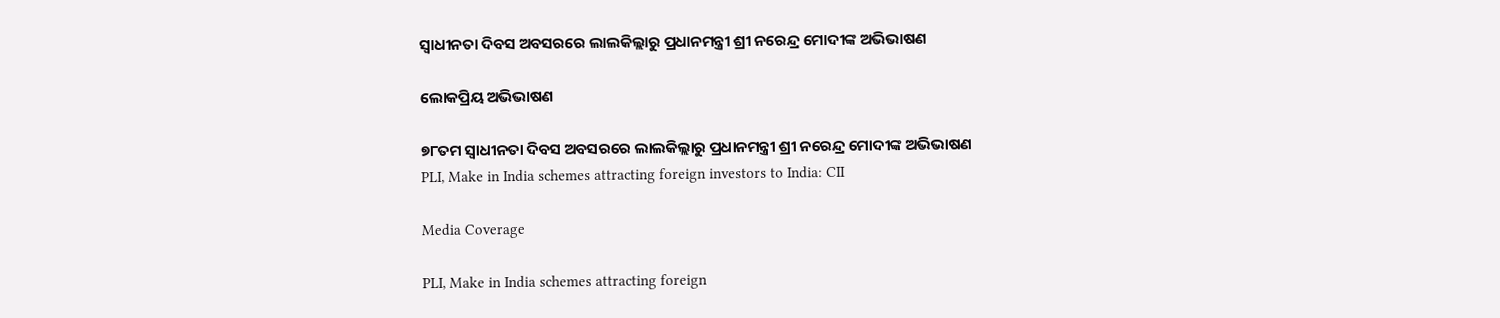ସ୍ୱାଧୀନତା ଦିବସ ଅବସରରେ ଲାଲକିଲ୍ଲାରୁ ପ୍ରଧାନମନ୍ତ୍ରୀ ଶ୍ରୀ ନରେନ୍ଦ୍ର ମୋଦୀଙ୍କ ଅଭିଭାଷଣ

ଲୋକପ୍ରିୟ ଅଭିଭାଷଣ

୭୮ତମ ସ୍ୱାଧୀନତା ଦିବସ ଅବସରରେ ଲାଲକିଲ୍ଲାରୁ ପ୍ରଧାନମନ୍ତ୍ରୀ ଶ୍ରୀ ନରେନ୍ଦ୍ର ମୋଦୀଙ୍କ ଅଭିଭାଷଣ
PLI, Make in India schemes attracting foreign investors to India: CII

Media Coverage

PLI, Make in India schemes attracting foreign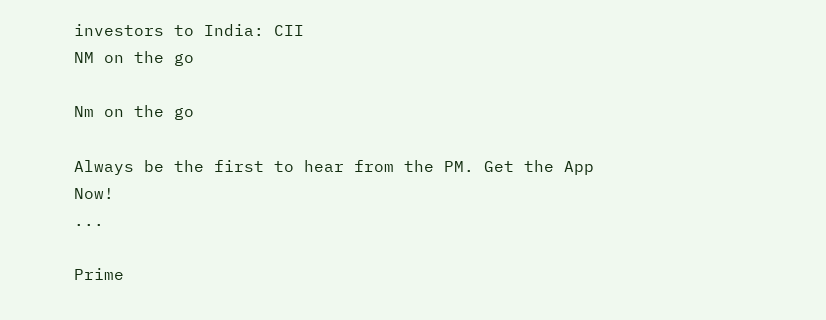investors to India: CII
NM on the go

Nm on the go

Always be the first to hear from the PM. Get the App Now!
...

Prime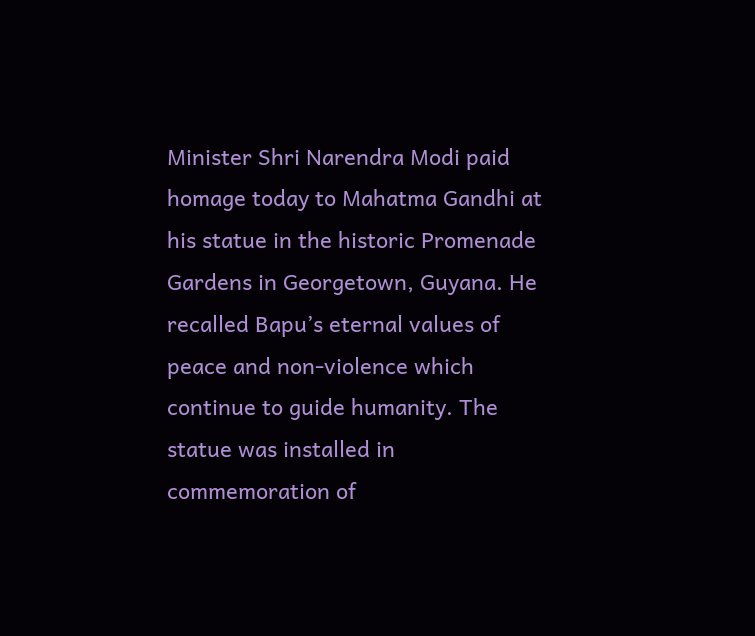Minister Shri Narendra Modi paid homage today to Mahatma Gandhi at his statue in the historic Promenade Gardens in Georgetown, Guyana. He recalled Bapu’s eternal values of peace and non-violence which continue to guide humanity. The statue was installed in commemoration of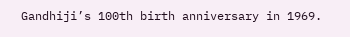Gandhiji’s 100th birth anniversary in 1969.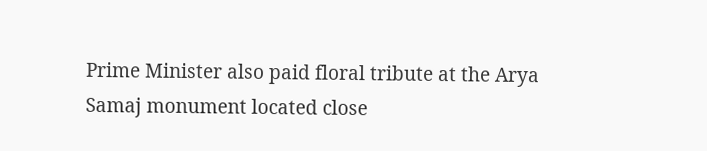Prime Minister also paid floral tribute at the Arya Samaj monument located close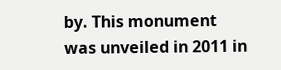by. This monument was unveiled in 2011 in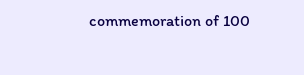commemoration of 100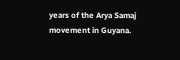years of the Arya Samaj movement in Guyana.